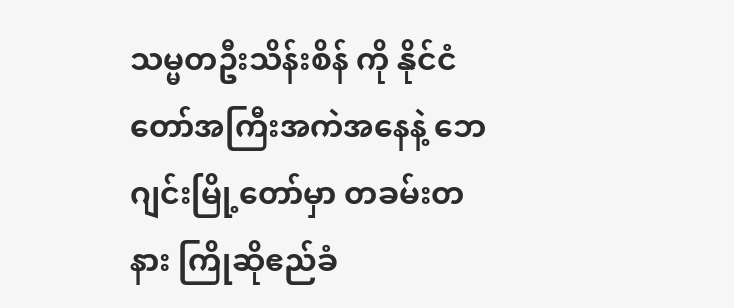သမ္မတဦးသိန်းစိန် ကို နိုင်ငံတော်အကြီးအကဲအနေနဲ့ ဘေဂျင်းမြို့တော်မှာ တခမ်းတနား ကြိုဆိုဧည်ခံ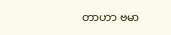တာဟာ ဗမာ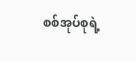စစ်အုပ်စုရဲ့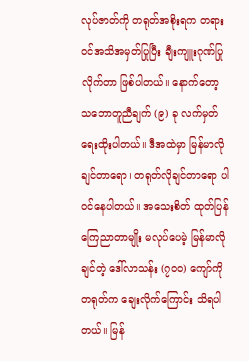လုပ်ဇာတ်ကို တရုတ်အစိုးရက တရားဝင်အသိအမှတ်ပြုပြီး ချီးကျူးဂုဏ်ပြု လိုက်တာ ဖြစ်ပါတယ်။ နောက်တော့ သဘောတူညီချက် (၉) ခု လက်မှတ်ရေးထိုးပါတယ်။ ဒီအထဲမှာ မြန်မာလိုချင်တာရော၊ တရုတ်လိုချင်တာရော ပါဝင်နေပါတယ်။ အသေးစိတ် ထုတ်ပြန်ကြေညာတာမျိုး မလုပ်ပေမဲ့ မြန်မာလိုချင်တဲ့ ဒေါ်လာသန်း (၇၀၀) ကျော်ကို တရုတ်က ချေးလိုက်ကြောင်း သိရပါတယ်။ မြန်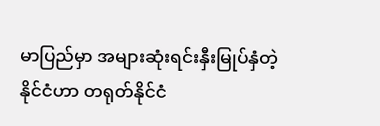မာပြည်မှာ အများဆုံးရင်းနှီးမြုပ်နှံတဲ့နိုင်ငံဟာ တရုတ်နိုင်ငံ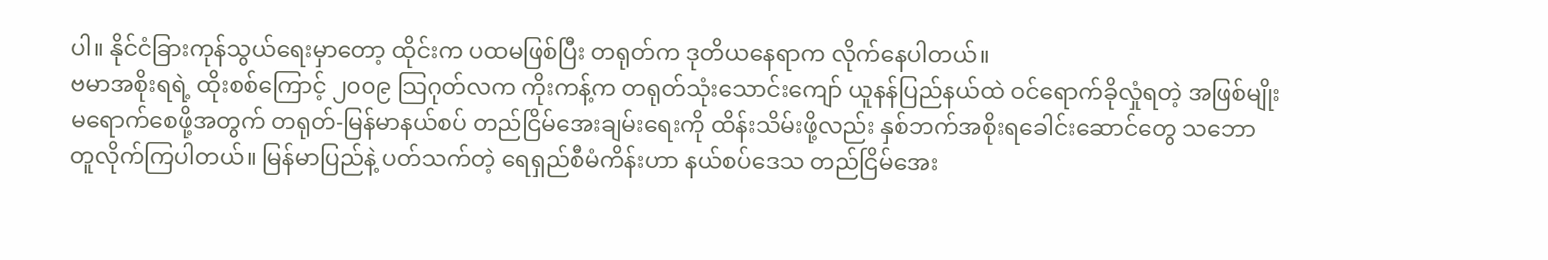ပါ။ နိုင်ငံခြားကုန်သွယ်ရေးမှာတော့ ထိုင်းက ပထမဖြစ်ပြီး တရုတ်က ဒုတိယနေရာက လိုက်နေပါတယ်။
ဗမာအစိုးရရဲ့ ထိုးစစ်ကြောင့် ၂၀၀၉ သြဂုတ်လက ကိုးကန့်က တရုတ်သုံးသောင်းကျော် ယူနန်ပြည်နယ်ထဲ ဝင်ရောက်ခိုလှုံရတဲ့ အဖြစ်မျိုး မရောက်စေဖို့အတွက် တရုတ်-မြန်မာနယ်စပ် တည်ငြိမ်အေးချမ်းရေးကို ထိန်းသိမ်းဖို့လည်း နှစ်ဘက်အစိုးရခေါင်းဆောင်တွေ သဘောတူလိုက်ကြပါတယ်။ မြန်မာပြည်နဲ့ ပတ်သက်တဲ့ ရေရှည်စီမံကိန်းဟာ နယ်စပ်ဒေသ တည်ငြိမ်အေး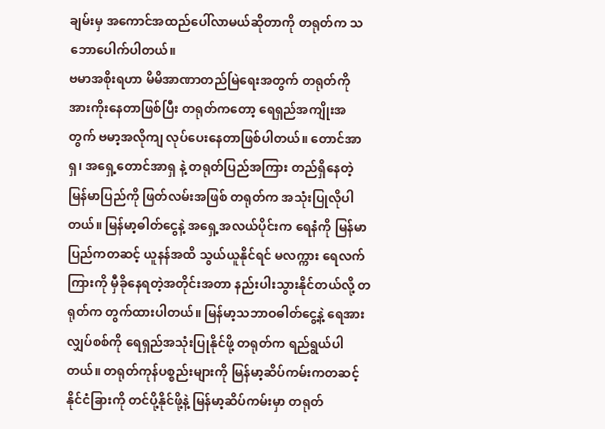ချမ်းမှ အကောင်အထည်ပေါ်လာမယ်ဆိုတာကို တရုတ်က သဘောပေါက်ပါတယ်။
ဗမာအစိုးရဟာ မိမိအာဏာတည်မြဲရေးအတွက် တရုတ်ကို အားကိုးနေတာဖြစ်ပြီး တရုတ်ကတော့ ရေရှည်အကျိုးအတွက် ဗမာ့အလိုကျ လုပ်ပေးနေတာဖြစ်ပါတယ်။ တောင်အာရှ၊ အရှေ့တောင်အာရှ နဲ့ တရုတ်ပြည်အကြား တည်ရှိနေတဲ့ မြန်မာပြည်ကို ဖြတ်လမ်းအဖြစ် တရုတ်က အသုံးပြုလိုပါတယ်။ မြန်မာ့ဓါတ်ငွေနဲ့ အရှေ့အလယ်ပိုင်းက ရေနံကို မြန်မာပြည်ကတဆင့် ယူနန်အထိ သွယ်ယူနိုင်ရင် မလက္ကား ရေလက်ကြားကို မှီခိုနေရတဲ့အတိုင်းအတာ နည်းပါးသွားနိုင်တယ်လို့ တရုတ်က တွက်ထားပါတယ်။ မြန်မာ့သဘာဝဓါတ်ငွေ့နဲ့ ရေအားလျှပ်စစ်ကို ရေရှည်အသုံးပြုနိုင်ဖို့ တရုတ်က ရည်ရွယ်ပါတယ်။ တရုတ်ကုန်ပစ္စည်းများကို မြန်မာ့ဆိပ်ကမ်းကတဆင့် နိုင်ငံခြားကို တင်ပို့နိုင်ဖို့နဲ့ မြန်မာ့ဆိပ်ကမ်းမှာ တရုတ်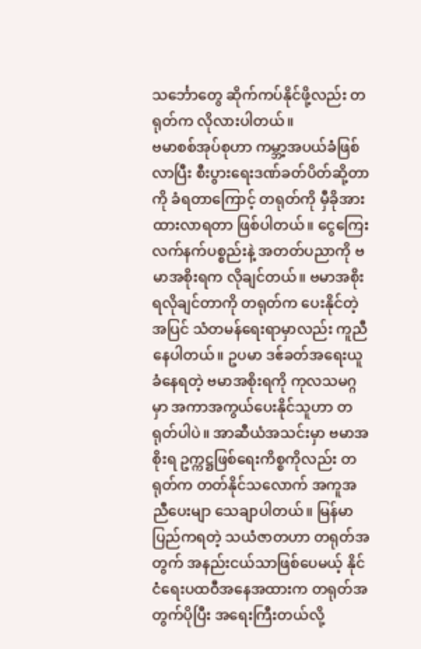သင်္ဘောတွေ ဆိုက်ကပ်နိုင်ဖို့လည်း တရုတ်က လိုလားပါတယ်။
ဗမာစစ်အုပ်စုဟာ ကမ္ဘာ့အပယ်ခံဖြစ်လာပြီး စီးပွားရေးဒဏ်ခတ်ပိတ်ဆို့တာကို ခံရတာကြောင့် တရုတ်ကို မှီခိုအားထားလာရတာ ဖြစ်ပါတယ်။ ငွေကြေးလက်နက်ပစ္စည်းနဲ့ အတတ်ပညာကို ဗမာအစိုးရက လိုချင်တယ်။ ဗမာအစိုးရလိုချင်တာကို တရုတ်က ပေးနိုင်တဲ့အပြင် သံတမန်ရေးရာမှာလည်း ကူညီနေပါတယ်။ ဥပမာ ဒဧ်ခတ်အရေးယူခံနေရတဲ့ ဗမာအစိုးရကို ကုလသမဂ္ဂမှာ အကာအကွယ်ပေးနိုင်သူဟာ တရုတ်ပါပဲ။ အာဆီယံအသင်းမှာ ဗမာအစိုးရ ဥက္ကဋ္ဌဖြစ်ရေးကိစ္စကိုလည်း တရုတ်က တတ်နိုင်သလောက် အကူအညီပေးမျာ သေချာပါတယ်။ မြန်မာပြည်ကရတဲ့ သယံဇာတဟာ တရုတ်အတွက် အနည်းငယ်သာဖြစ်ပေမယ့် နိုင်ငံရေးပထဝီအနေအထားက တရုတ်အတွက်ပိုပြီး အရေးကြီးတယ်လို့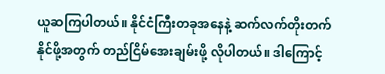ယူဆကြပါတယ်။ နိုင်ငံကြီးတခုအနေနဲ့ ဆက်လက်တိုးတက်နိုင်ဖို့အတွက် တည်ငြိမ်အေးချမ်းဖို့ လိုပါတယ်။ ဒါကြောင့်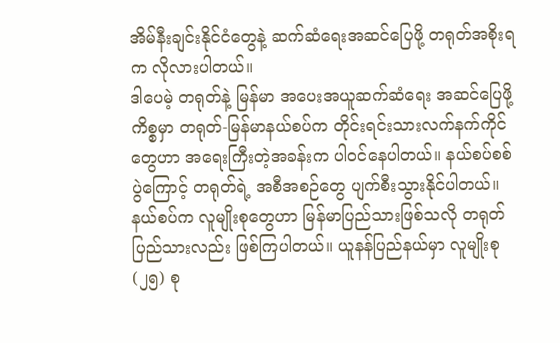အိမ်နီးချင်းနိုင်ငံတွေနဲ့ ဆက်ဆံရေးအဆင်ပြေဖို့ တရုတ်အစိုးရက လိုလားပါတယ်။
ဒါပေမဲ့ တရုတ်နဲ့ မြန်မာ အပေးအယူဆက်ဆံရေး အဆင်ပြေဖို့ကိစ္စမှာ တရုတ်-မြန်မာနယ်စပ်က တိုင်းရင်းသားလက်နက်ကိုင်တွေဟာ အရေးကြီးတဲ့အခန်းက ပါဝင်နေပါတယ်။ နယ်စပ်စစ်ပွဲကြောင့် တရုတ်ရဲ့ အစီအစဉ်တွေ ပျက်စီးသွားနိုင်ပါတယ်။ နယ်စပ်က လူမျိုးစုတွေဟာ မြန်မာပြည်သားဖြစ်သလို တရုတ်ပြည်သားလည်း ဖြစ်ကြပါတယ်။ ယူနန်ပြည်နယ်မှာ လူမျိုးစု (၂၅) စု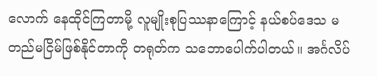လောက် နေထိုင်ကြတာမို့ လူမျိုးစုပြဿနာကြောင့် နယ်စပ်ဒေသ မတည်မငြိမ်ဖြစ်နိုင်တာကို တရုတ်က သဘောပေါက်ပါတယ်။ အင်္ဂလိပ်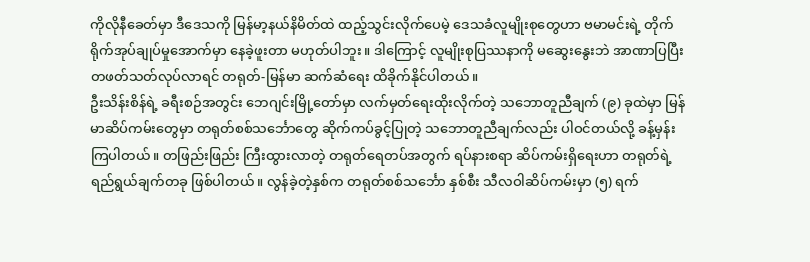ကိုလိုနီခေတ်မှာ ဒီဒေသကို မြန်မာ့နယ်နိမိတ်ထဲ ထည့်သွင်းလိုက်ပေမဲ့ ဒေသခံလူမျိုးစုတွေဟာ ဗမာမင်းရဲ့ တိုက်ရိုက်အုပ်ချုပ်မှုအောက်မှာ နေခဲ့ဖူးတာ မဟုတ်ပါဘူး။ ဒါကြောင့် လူမျိုးစုပြဿနာကို မဆွေးနွေးဘဲ အာဏာပြပြီး တဖတ်သတ်လုပ်လာရင် တရုတ်-မြန်မာ ဆက်ဆံရေး ထိခိုက်နိုင်ပါတယ်။
ဦးသိန်းစိန်ရဲ့ ခရီးစဉ်အတွင်း ဘေဂျင်းမြို့တော်မှာ လက်မှတ်ရေးထိုးလိုက်တဲ့ သဘောတူညီချက် (၉) ခုထဲမှာ မြန်မာဆိပ်ကမ်းတွေမှာ တရုတ်စစ်သင်္ဘောတွေ ဆိုက်ကပ်ခွင့်ပြုတဲ့ သဘောတူညီချက်လည်း ပါဝင်တယ်လို့ ခန့်မှန်းကြပါတယ်။ တဖြည်းဖြည်း ကြီးထွားလာတဲ့ တရုတ်ရေတပ်အတွက် ရပ်နားစရာ ဆိပ်ကမ်းရှိရေးဟာ တရုတ်ရဲ့ ရည်ရွယ်ချက်တခု ဖြစ်ပါတယ်။ လွန်ခဲ့တဲ့နှစ်က တရုတ်စစ်သင်္ဘော နှစ်စီး သီလဝါဆိပ်ကမ်းမှာ (၅) ရက်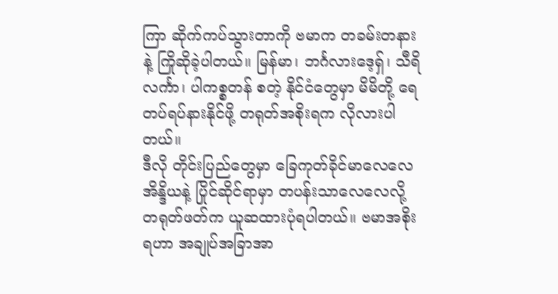ကြာ ဆိုက်ကပ်သွားတာကို ဗမာက တခမ်းတနားနဲ့ ကြိုဆိုခဲ့ပါတယ်။ မြန်မာ၊ ဘင်္ဂလားဒေ့ရှ်၊ သီရိလင်္ကာ၊ ပါကစ္စတန် စတဲ့ နိုင်ငံတွေမှာ မိမိတို့ ရေတပ်ရပ်နားနိုင်ဖို့ တရုတ်အစိုးရက လိုလားပါတယ်။
ဒီလို တိုင်းပြည်တွေမှာ ခြေကုတ်ခိုင်မာလေလေ အိန္ဒိယနဲ့ ပြိုင်ဆိုင်ရာမှာ တပန်းသာလေလေလို့ တရုတ်ဖတ်က ယူဆထားပုံရပါတယ်။ ဗမာအစိုးရဟာ အချုပ်အခြာအာ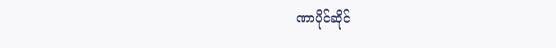ဏာပိုင်ဆိုင်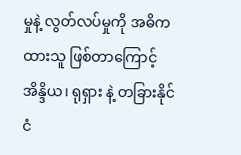မှုနဲ့ လွတ်လပ်မှုကို အဓိကထားသူ ဖြစ်တာကြောင့် အိန္ဒိယ၊ ရုရှား နဲ့ တခြားနိုင်ငံ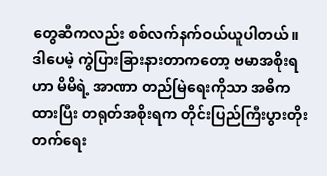တွေဆီကလည်း စစ်လက်နက်ဝယ်ယူပါတယ်။ ဒါပေမဲ့ ကွဲပြားခြားနားတာကတော့ ဗမာအစိုးရဟာ မိမိရဲ့ အာဏာ တည်မြဲရေးကိုသာ အဓိကထားပြီး တရုတ်အစိုးရက တိုင်းပြည်ကြီးပွားတိုးတက်ရေး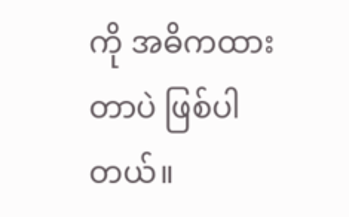ကို အဓိကထားတာပဲ ဖြစ်ပါတယ်။